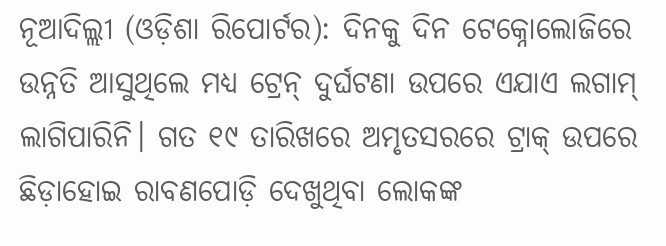ନୂଆଦିଲ୍ଲୀ (ଓଡ଼ିଶା ରିପୋର୍ଟର): ଦିନକୁ ଦିନ ଟେକ୍ନୋଲୋଜିରେ ଉନ୍ନତି ଆସୁଥିଲେ ମଧ୍ୟ ଟ୍ରେନ୍ ଦୁର୍ଘଟଣା ଉପରେ ଏଯାଏ ଲଗାମ୍ ଲାଗିପାରିନି। ଗତ ୧୯ ତାରିଖରେ ଅମୃତସରରେ ଟ୍ରାକ୍ ଉପରେ ଛିଡ଼ାହୋଇ ରାବଣପୋଡ଼ି ଦେଖୁଥିବା ଲୋକଙ୍କ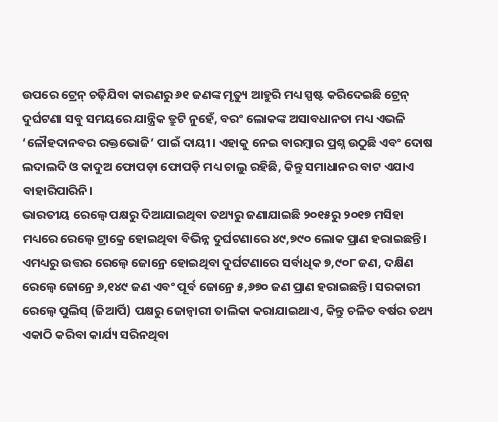ଉପରେ ଟ୍ରେନ୍ ଚଢ଼ିଯିବା କାରଣରୁ ୬୧ ଜଣଙ୍କ ମୃତ୍ୟୁ ଆହୁରି ମଧ୍ୟ ସ୍ପଷ୍ଟ କରିଦେଇଛି ଟ୍ରେନ୍ ଦୁର୍ଘଟଣା ସବୁ ସମୟରେ ଯାନ୍ତ୍ରିକ ତ୍ରୁଟି ନୁହେଁ, ବରଂ ଲୋକଙ୍କ ଅସାବଧାନତା ମଧ୍ୟ ଏଭଳି ‘ଳୌହଦାନବର ରକ୍ତଭୋଜି’ ପାଇଁ ଦାୟୀ। ଏହାକୁ ନେଇ ବାରମ୍ବାର ପ୍ରଶ୍ନ ଉଠୁଛି ଏବଂ ଦୋଷ ଲଦାଲଦି ଓ କାଦୁଅ ଫୋପଡ଼ା ଫୋପଡ଼ି ମଧ୍ୟ ଚାଲୁ ରହିଛି, କିନ୍ତୁ ସମାଧାନର ବାଟ ଏଯାଏ ବାହାରିପାରିନି।
ଭାରତୀୟ ରେଲ୍ୱେ ପକ୍ଷରୁ ଦିଆଯାଇଥିବା ତଥ୍ୟରୁ ଜଣାଯାଇଛି ୨୦୧୫ରୁ ୨୦୧୭ ମସିହା ମଧ୍ୟରେ ରେଲ୍ୱେ ଟ୍ରାକ୍ରେ ହୋଇଥିବା ବିଭିନ୍ନ ଦୁର୍ଘଟଣାରେ ୪୯,୭୯୦ ଲୋକ ପ୍ରାଣ ହରାଇଛନ୍ତି। ଏମଧ୍ୟରୁ ଉତ୍ତର ରେଲ୍ୱେ ଜୋନ୍ରେ ହୋଇଥିବା ଦୁର୍ଘଟଣାରେ ସର୍ବାଧିକ ୭,୯୦୮ ଜଣ, ଦକ୍ଷିଣ ରେଲ୍ୱେ ଜୋନ୍ରେ ୬,୧୪୯ ଜଣ ଏବଂ ପୂର୍ବ ଜୋନ୍ରେ ୫,୬୭୦ ଜଣ ପ୍ରାଣ ହରାଇଛନ୍ତି। ସରକାରୀ ରେଲ୍ୱେ ପୁଲିସ୍ (ଜିଆର୍ପି) ପକ୍ଷରୁ ଜୋନ୍ୱାରୀ ତାଲିକା କରାଯାଇଥାଏ, କିନ୍ତୁ ଚଳିତ ବର୍ଷର ତଥ୍ୟ ଏକାଠି କରିବା କାର୍ଯ୍ୟ ସରିନଥିବା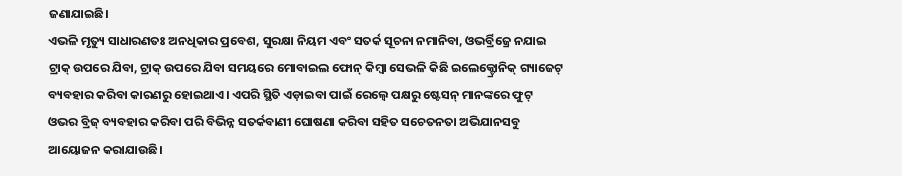ଜଣାଯାଇଛି।
ଏଭଳି ମୃତ୍ୟୁ ସାଧାରଣତଃ ଅନଧିକାର ପ୍ରବେଶ, ସୁରକ୍ଷା ନିୟମ ଏବଂ ସତର୍କ ସୂଚନା ନମାନିବା, ଓଭର୍ବ୍ରିଜ୍ରେ ନଯାଇ ଟ୍ରାକ୍ ଉପରେ ଯିବା, ଟ୍ରାକ୍ ଉପରେ ଯିବା ସମୟରେ ମୋବାଇଲ ଫୋନ୍ କିମ୍ବା ସେଭଳି କିଛି ଇଲେକ୍ଟ୍ରୋନିକ୍ ଗ୍ୟାଜେଟ୍ ବ୍ୟବହାର କରିବା କାରଣରୁ ହୋଇଥାଏ। ଏପରି ସ୍ଥିତି ଏଡ଼ାଇବା ପାଇଁ ରେଲ୍ୱେ ପକ୍ଷରୁ ଷ୍ଟେସନ୍ ମାନଙ୍କରେ ଫୁଟ୍ ଓଭର ବ୍ରିଜ୍ ବ୍ୟବହାର କରିବା ପରି ବିଭିନ୍ନ ସତର୍କବାଣୀ ଘୋଷଣା କରିବା ସହିତ ସଚେତନତା ଅଭିଯାନସବୁ ଆୟୋଜନ କରାଯାଉଛି।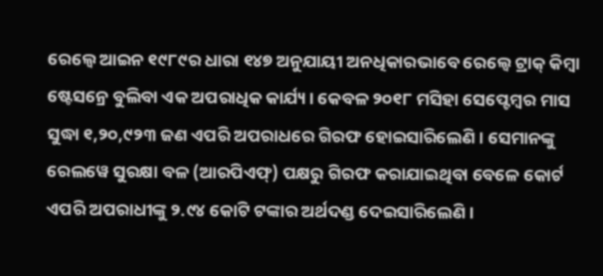ରେଲ୍ୱେ ଆଇନ ୧୯୮୯ର ଧାରା ୧୪୭ ଅନୁଯାୟୀ ଅନଧିକାରଭାବେ ରେଲ୍ୱେ ଟ୍ରାକ୍ କିମ୍ବା ଷ୍ଟେସନ୍ରେ ବୁଲିବା ଏକ ଅପରାଧିକ କାର୍ଯ୍ୟ। କେବଳ ୨୦୧୮ ମସିହା ସେପ୍ଟେମ୍ବର ମାସ ସୁଦ୍ଧା ୧,୨୦,୯୨୩ ଜଣ ଏପରି ଅପରାଧରେ ଗିରଫ ହୋଇସାରିଲେଣି। ସେମାନଙ୍କୁ ରେଲୱେ ସୁରକ୍ଷା ବଳ (ଆରପିଏଫ୍) ପକ୍ଷରୁ ଗିରଫ କରାଯାଇଥିବା ବେଳେ କୋର୍ଟ ଏପରି ଅପରାଧୀଙ୍କୁ ୨.୯୪ କୋଟି ଟଙ୍କାର ଅର୍ଥଦଣ୍ଡ ଦେଇସାରିଲେଣି।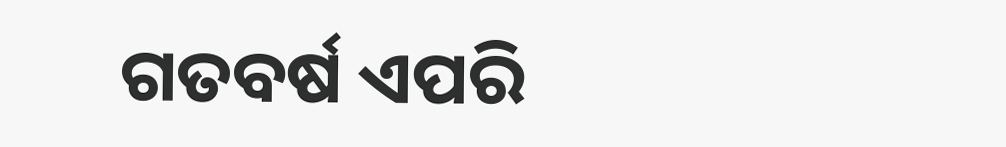ଗତବର୍ଷ ଏପରି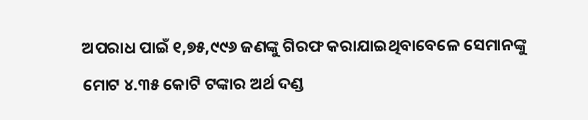ଅପରାଧ ପାଇଁ ୧,୭୫,୯୯୬ ଜଣଙ୍କୁ ଗିରଫ କରାଯାଇଥିବାବେଳେ ସେମାନଙ୍କୁ ମୋଟ ୪.୩୫ କୋଟି ଟଙ୍କାର ଅର୍ଥ ଦଣ୍ଡ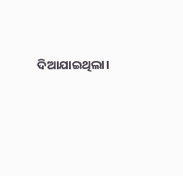ଦିଆଯାଇଥିଲା।